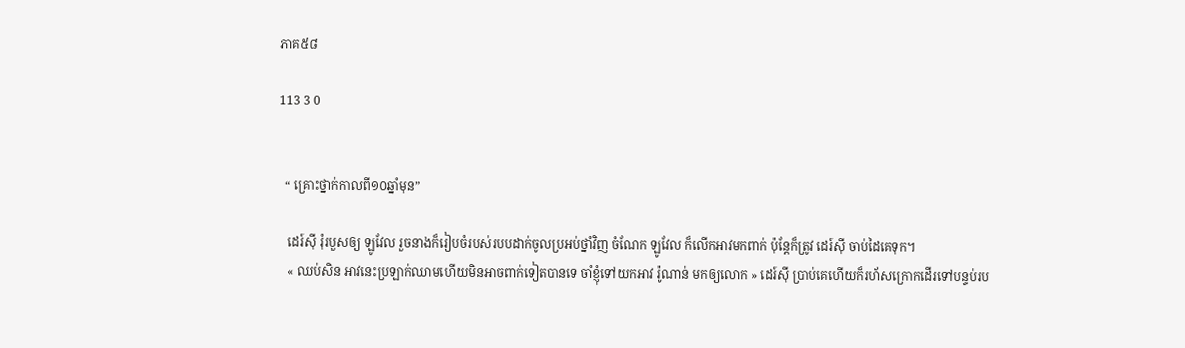ភាគ៥៨

113 3 0


  “ គ្រោះថ្នាក់កាលពី១០ឆ្នាំមុន”

   ដេរ៍ស៊ី រុំរបួសឲ្យ ឡូវែល រួចនាងក៏រៀបចំរបស់របបដាក់ចូលប្រអប់ថ្នាំវិញ ចំណែក ឡូវែល ក៏លើកអាវមកពាក់ ប៉ុន្តែក៏ត្រូវ ដេរ៍ស៊ី ចាប់ដៃគេទុក។
   « ឈប់សិន អាវនេះប្រឡាក់ឈាមហើយមិនអាចពាក់ទៀតបានទេ ចាំខ្ញុំទៅយកអាវ រ៉ូណាន់ មកឲ្យលោក » ដេរ៍ស៊ី ប្រាប់គេហើយក៏រហ័សក្រោកដើរទៅបន្ទប់រប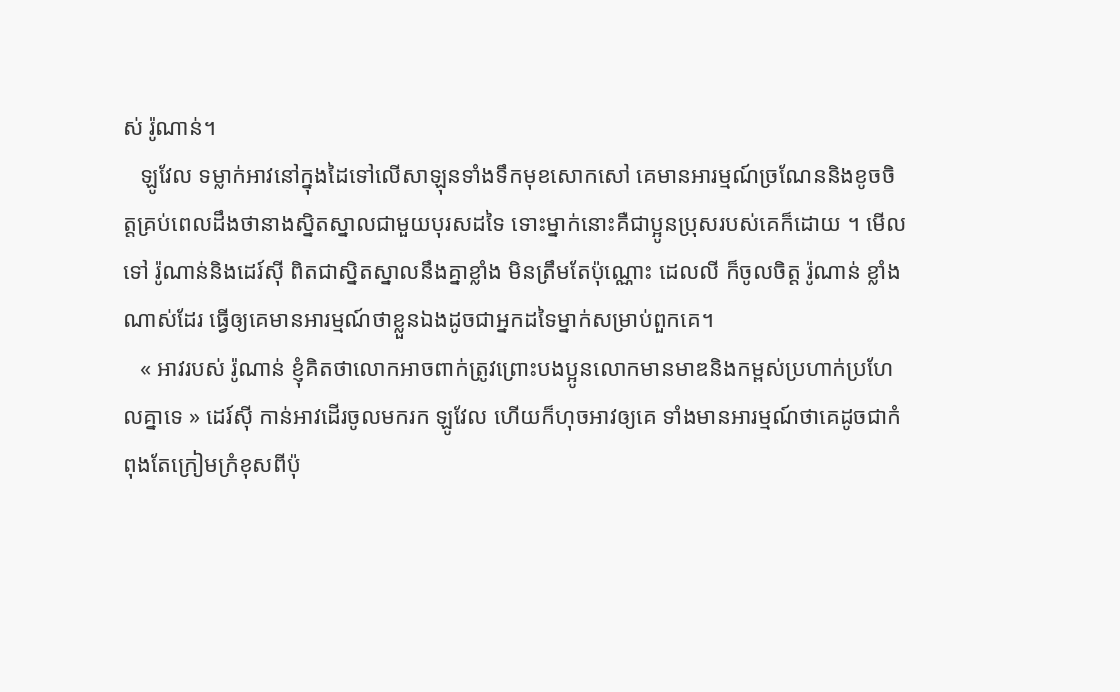ស់ រ៉ូណាន់។
   ឡូវែល ទម្លាក់អាវនៅក្នុងដៃទៅលើសាឡុនទាំងទឹកមុខសោកសៅ គេមានអារម្មណ៍ច្រណែននិងខូចចិត្តគ្រប់ពេលដឹងថានាងស្និតស្នាលជាមួយបុរសដទៃ ទោះម្នាក់នោះគឺជាប្អូនប្រុសរបស់គេក៏ដោយ ។ មើលទៅ រ៉ូណាន់និងដេរ៍ស៊ី ពិតជាស្និតស្នាលនឹងគ្នាខ្លាំង មិនត្រឹមតែប៉ុណ្ណោះ ដេលលី ក៏ចូលចិត្ត រ៉ូណាន់ ខ្លាំងណាស់ដែរ ធ្វើឲ្យគេមានអារម្មណ៍ថាខ្លួនឯងដូចជាអ្នកដទៃម្នាក់សម្រាប់ពួកគេ។
   « អាវរបស់ រ៉ូណាន់ ខ្ញុំគិតថាលោកអាចពាក់ត្រូវព្រោះបងប្អូនលោកមានមាឌនិងកម្ពស់ប្រហាក់ប្រហែលគ្នាទេ » ដេរ៍ស៊ី កាន់អាវដើរចូលមករក ឡូវែល ហើយក៏ហុចអាវឲ្យគេ ទាំងមានអារម្មណ៍ថាគេដូចជាកំពុងតែក្រៀមក្រំខុសពីប៉ុ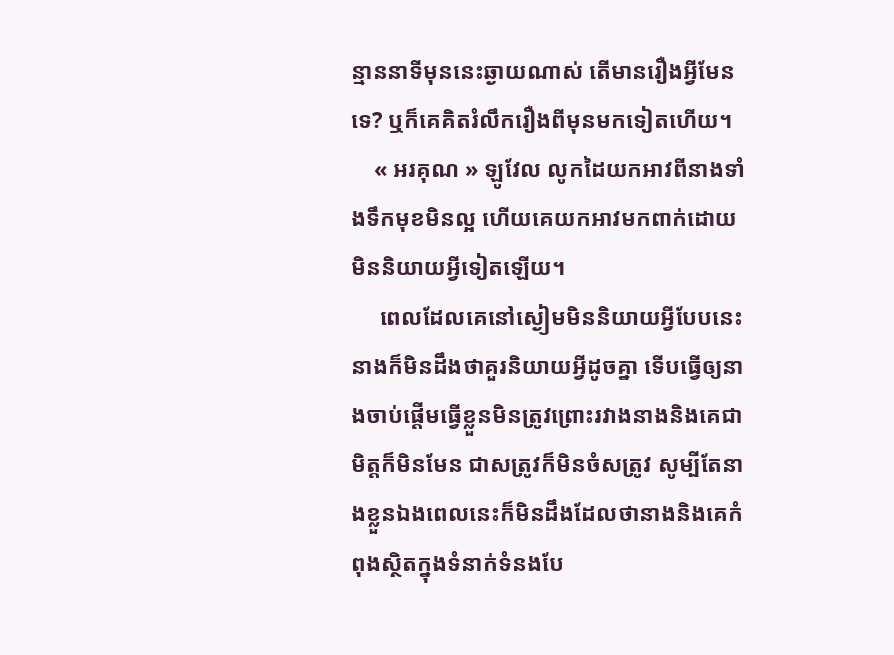ន្មាននាទីមុននេះឆ្ងាយណាស់ តើមានរឿងអ្វីមែនទេ? ឬក៏គេគិតរំលឹករឿងពីមុនមកទៀតហើយ។
    « អរគុណ » ឡូវែល លូកដៃយកអាវពីនាងទាំងទឹកមុខមិនល្អ ហើយគេយកអាវមកពាក់ដោយមិននិយាយអ្វីទៀតឡើយ។
     ពេលដែលគេនៅស្ងៀមមិននិយាយអ្វីបែបនេះ នាងក៏មិនដឹងថាគួរនិយាយអ្វីដូចគ្នា ទើបធ្វើឲ្យនាងចាប់ផ្តើមធ្វើខ្លួនមិនត្រូវព្រោះរវាងនាងនិងគេជាមិត្តក៏មិនមែន ជាសត្រូវក៏មិនចំសត្រូវ សូម្បីតែនាងខ្លួនឯងពេលនេះក៏មិនដឹងដែលថានាងនិងគេកំពុងស្ថិតក្នុងទំនាក់ទំនងបែ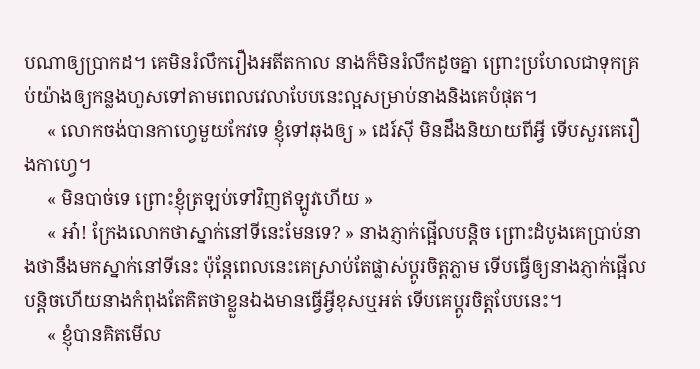បណាឲ្យប្រាកដ។ គេមិនរំលឹករឿងអតីតកាល នាងក៏មិនរំលឹកដូចគ្នា ព្រោះប្រហែលជាទុកគ្រប់យ៉ាងឲ្យកន្លងហួសទៅតាមពេលវេលាបែបនេះល្អសម្រាប់នាងនិងគេបំផុត។
     « លោកចង់បានកាហ្វេមួយកែវទេ ខ្ញុំទៅឆុងឲ្យ » ដេរ៍ស៊ី មិនដឹងនិយាយពីអ្វី ទើបសួរគេរឿងកាហ្វេ។
     « មិនបាច់ទេ ព្រោះខ្ញុំត្រឡប់ទៅវិញឥឡូវហើយ »
     « អា៎! ក្រែងលោកថាស្នាក់នៅទីនេះមែនទេ? » នាងភ្ញាក់ផ្អើលបន្តិច ព្រោះដំបូងគេប្រាប់នាងថានឹងមកស្នាក់នៅទីនេះ ប៉ុន្តែពេលនេះគេស្រាប់តែផ្លាស់ប្តូរចិត្តភ្លាម ទើបធ្វើឲ្យនាងភ្ញាក់ផ្អើលបន្តិចហើយនាងកំពុងតែគិតថាខ្លួនឯងមានធ្វើអ្វីខុសឬអត់ ទើបគេប្តូរចិត្តបែបនេះ។
     « ខ្ញុំបានគិតមើល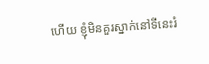ហើយ ខ្ញុំមិនគួរស្នាក់នៅទីនេះរំ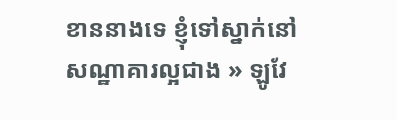ខាននាងទេ ខ្ញុំទៅស្នាក់នៅសណ្ឋាគារល្អជាង » ឡូវែ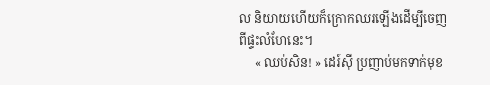ល និយាយហើយក៏ក្រោកឈរឡើងដើម្បីចេញពីផ្ទះលំហែនេះ។
     « ឈប់សិន! » ដេរ៍ស៊ី ប្រញាប់មកទាក់មុខ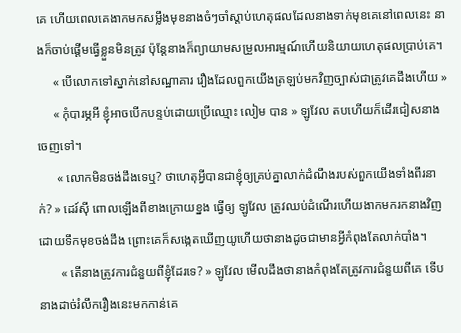គេ ហើយពេលគេងាកមកសម្លឹងមុខនាងចំៗចាំស្តាប់ហេតុផលដែលនាងទាក់មុខគេនៅពេលនេះ នាងក៏ចាប់ផ្តើមធ្វើខ្លួនមិនត្រូវ ប៉ុន្តែនាងក៏ព្យាយាមសម្រួលអារម្មណ៍ហើយនិយាយហេតុផលប្រាប់គេ។
     « បើលោកទៅស្នាក់នៅសណ្ឋាគារ រឿងដែលពួកយើងត្រឡប់មកវិញច្បាស់ជាត្រូវគេដឹងហើយ »
     « កុំបារម្ភអី ខ្ញុំអាចបើកបន្ទប់ដោយប្រើឈ្មោះ លៀម បាន » ឡូវែល តបហើយក៏ដើរជៀសនាងចេញទៅ។
      « លោកមិនចង់ដឹងទេឬ? ថាហេតុអ្វីបានជាខ្ញុំឲ្យគ្រប់គ្នាលាក់ដំណឹងរបស់ពួកយើងទាំងពីរនាក់? » ដេរ៍ស៊ី ពោលឡើងពីខាងក្រោយខ្នង ធ្វើឲ្យ ឡូវែល ត្រូវឈប់ដំណើរហើយងាកមករកនាងវិញដោយទឹកមុខចង់ដឹង ព្រោះគេក៏សង្កេតឃើញយូហើយថានាងដូចជាមានអ្វីកំពុងតែលាក់បាំង។
       « តើនាងត្រូវការជំនួយពីខ្ញុំដែរទេ? » ឡូវែល មើលដឹងថានាងកំពុងតែត្រូវការជំនួយពីគេ ទើបនាងដាច់រំលឹករឿងនេះមកកាន់គេ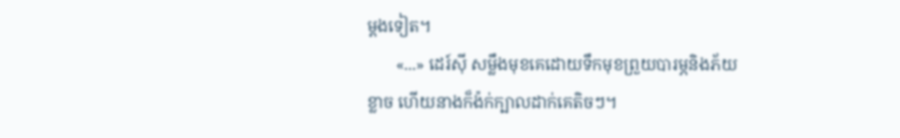ម្តងទៀត។
       «...» ដេរ៍ស៊ី សម្លឹងមុខគេដោយទឹកមុខព្រួយបារម្ភនិងភ័យខ្លាច ហើយនាងក៏ង៉ក់ក្បាលដាក់គេតិចៗ។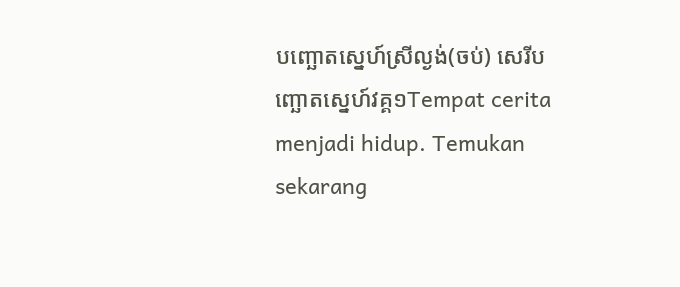បញ្ឆោតស្នេហ៍ស្រីល្ងង់(ចប់) សេរីបញ្ឆោតស្នេហ៍វគ្គ១Tempat cerita menjadi hidup. Temukan sekarang